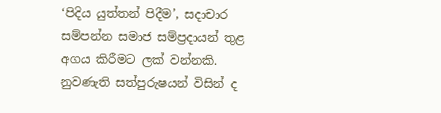‘පිදිය යුත්තන් පිදීම’, සදාචාර සම්පන්න සමාජ සම්ප්‍රදායන් තුළ අගය කිරීමට ලක් වන්නකි. නුවණැති සත්පුරුෂයන් විසින් ද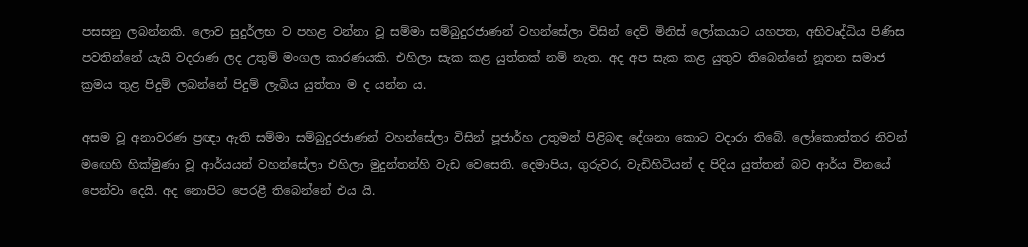පසසනු ලබන්නකි. ලොව සුදුර්ලභ ව පහළ වන්නා වූ සම්මා සම්බුදුරජාණන් වහන්සේලා විසින් දෙව් මිනිස් ලෝකයාට යහපත, අභිවෘද්ධිය පිණිස පවතින්නේ යැයි වදරාණ ලද උතුම් මංගල කාරණයකි. එහිලා සැක කළ යුත්තක් නම් නැත. අද අප සැක කළ යුතුව තිබෙන්නේ නූතන සමාජ ක්‍රමය තුළ පිදුම් ලබන්නේ පිදුම් ලැබිය යුත්තා ම ද යන්න ය.

අසම වූ අනාවරණ ප්‍රඥා ඇති සම්මා සම්බුදුරජාණන් වහන්සේලා විසින් පූජාර්හ උතුමන් පිළිබඳ දේශනා කොට වදාරා තිබේ. ලෝකොත්තර නිවන් මඟෙහි හික්මුණා වූ ආර්යයන් වහන්සේලා එහිලා මුදුන්තන්හි වැඩ වෙසෙති. දෙමාපිය, ගුරුවර, වැඩිහිටියන් ද පිදිය යුත්තන් බව ආර්ය විනයේ පෙන්වා දෙයි. අද නොපිට පෙරළී තිබෙන්නේ එය යි.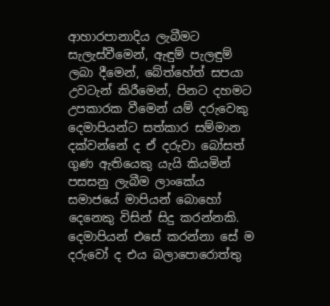ආහාරපානාදිය ලැබීමට සැලැස්වීමෙන්, ඇඳුම් පැලඳුම් ලබා දීමෙන්, බේත්හේත් සපයා උවටැන් කිරීමෙන්, පිනට දහමට උපකාරක වීමෙන් යම් දරුවෙකු දෙමාපියන්ට සත්කාර සම්මාන දක්වන්නේ ද ඒ දරුවා බෝසත් ගුණ ඇතියෙකු යැයි කියමින් පසසනු ලැබීම ලාංකේය සමාජයේ මාපියන් බොහෝ දෙනෙකු විසින් සිදු කරන්නකි. දෙමාපියන් එසේ කරන්නා සේ ම දරුවෝ ද එය බලාපොරොත්තු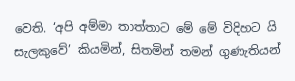වෙති. ‘අපි අම්මා තාත්තාට මේ මේ විදිහට යි සැලකුවේ’ කියමින්, සිතමින් තමන් ගුණැතියන්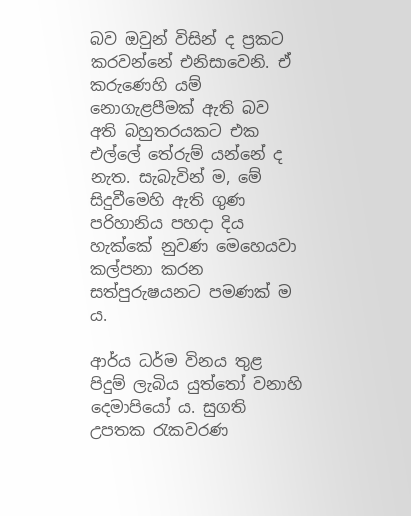බව ඔවුන් විසින් ද ප්‍රකට කරවන්නේ එනිසාවෙනි. ඒ කරුණෙහි යම් නොගැළපීමක් ඇති බව අති බහුතරයකට එක එල්ලේ තේරුම් යන්නේ ද නැත. සැබැවින් ම, මේ සිදුවීමෙහි ඇති ගුණ පරිහානිය පහදා දිය හැක්කේ නුවණ මෙහෙයවා කල්පනා කරන සත්පුරුෂයනට පමණක් ම ය.

ආර්ය ධර්ම විනය තුළ පිදුම් ලැබිය යුත්තෝ වනාහි දෙමාපියෝ ය. සුගති උපතක රැකවරණ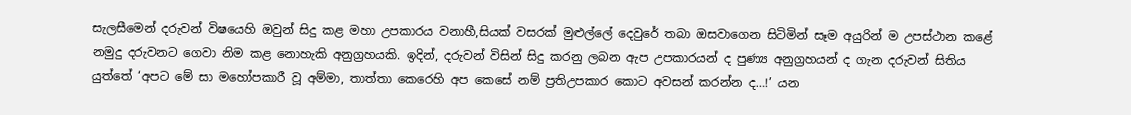සැලසීමෙන් දරුවන් විෂයෙහි ඔවුන් සිදු කළ මහා උපකාරය වනාහී,සියක් වසරක් මුළුල්ලේ දෙවුරේ තබා ඔසවාගෙන සිටිමින් සෑම අයුරින් ම උපස්ථාන කළේ නමුදු දරුවනට ගෙවා නිම කළ නොහැකි අනුග්‍රහයකි. ඉදින්, දරුවන් විසින් සිදු කරනු ලබන ඇප උපකාරයන් ද පුණ්‍ය අනුග්‍රහයන් ද ගැන දරුවන් සිතිය යුත්තේ ‘අපට මේ සා මහෝපකාරී වූ අම්මා, තාත්තා කෙරෙහි අප කෙසේ නම් ප්‍රතිඋපකාර කොට අවසන් කරන්න ද…!’ යන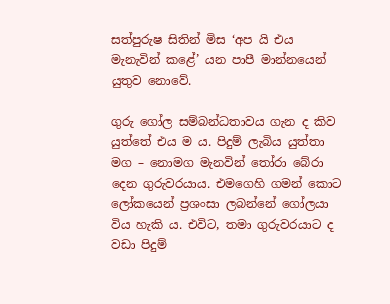සත්පුරුෂ සිතින් මිස ‘අප යි එය මැනැවින් කළේ’ යන පාපී මාන්නයෙන් යුතුව නොවේ.

ගුරු ගෝල සම්බන්ධතාවය ගැන ද කිව යුත්තේ එය ම ය. පිදුම් ලැබිය යුත්තා මග – නොමග මැනවින් තෝරා බේරා දෙන ගුරුවරයාය. එමගෙහි ගමන් කොට ලෝකයෙන් ප්‍රශංසා ලබන්නේ ගෝලයා විය හැකි ය. එවිට, තමා ගුරුවරයාට ද වඩා පිදුම්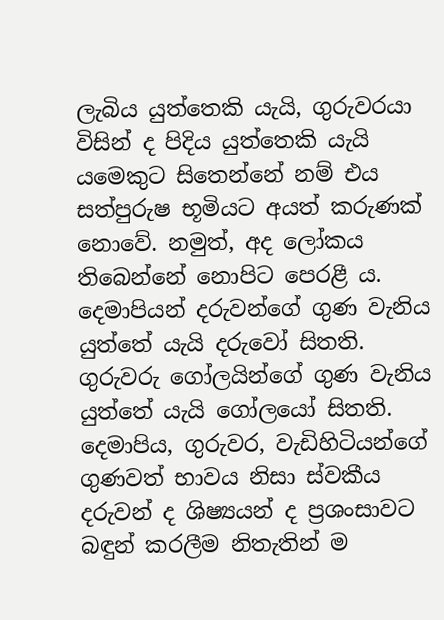ලැබිය යුත්තෙකි යැයි, ගුරුවරයා විසින් ද පිදිය යුත්තෙකි යැයි යමෙකුට සිතෙන්නේ නම් එය සත්පුරුෂ භූමියට අයත් කරුණක් නොවේ. නමුත්, අද ලෝකය තිබෙන්නේ නොපිට පෙරළී ය. දෙමාපියන් දරුවන්ගේ ගුණ වැනිය යුත්තේ යැයි දරුවෝ සිතති. ගුරුවරු ගෝලයින්ගේ ගුණ වැනිය යුත්තේ යැයි ගෝලයෝ සිතති. දෙමාපිය, ගුරුවර, වැඩිහිටියන්ගේ ගුණවත් භාවය නිසා ස්වකීය දරුවන් ද ශිෂ්‍යයන් ද ප්‍රශංසාවට බඳුන් කරලීම නිතැතින් ම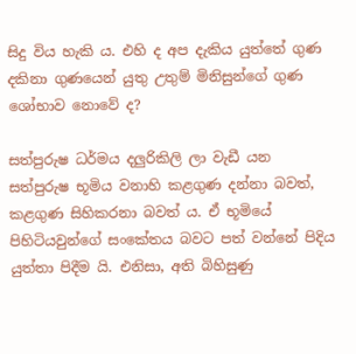සිදු විය හැකි ය. එහි ද අප දැකිය යුත්තේ ගුණ දකිනා ගුණයෙන් යුතු උතුම් මිනිසුන්ගේ ගුණ ශෝභාව නොවේ ද?

සත්පුරුෂ ධර්මය දලුරිකිලි ලා වැඩී යන සත්පුරුෂ භූමිය වනාහි කළගුණ දන්නා බවත්, කළගුණ සිහිකරනා බවත් ය. ඒ භූමියේ පිහිටියවුන්ගේ සංකේතය බවට පත් වන්නේ පිදිය යුත්තා පිදීම යි. එනිසා, අති බිහිසුණු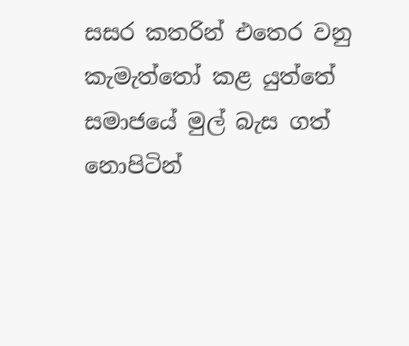සසර කතරින් එතෙර වනු කැමැත්තෝ කළ යුත්තේ සමාජයේ මුල් බැස ගත් නොපිටින්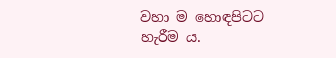වහා ම හොඳපිටට
හැරීම ය.